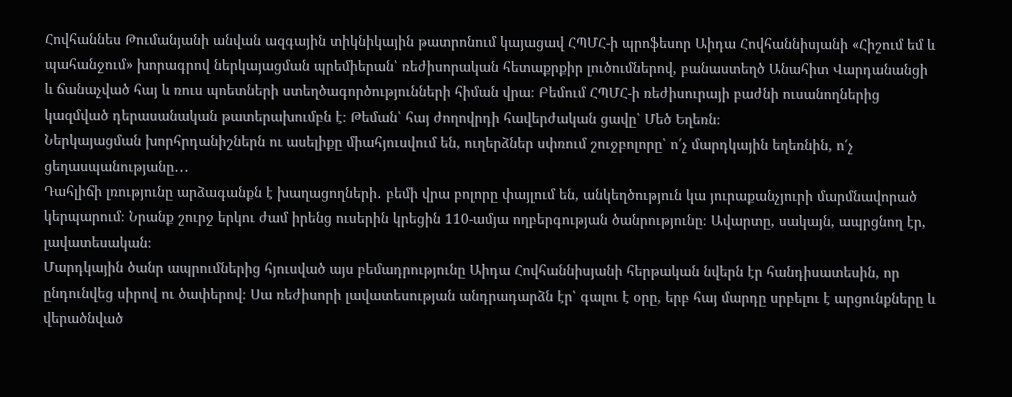Հովհաննես Թումանյանի անվան ազգային տիկնիկային թատրոնում կայացավ ՀՊՄՀ-ի պրոֆեսոր Աիդա Հովհաննիսյանի «Հիշում եմ և պահանջում» խորագրով ներկայացման պրեմիերան՝ ռեժիսորական հետաքրքիր լուծումներով, բանաստեղծ Անահիտ Վարդանանցի և ճանաչված հայ և ռուս պոետների ստեղծագործությունների հիման վրա։ Բեմում ՀՊՄՀ-ի ռեժիսուրայի բաժնի ուսանողներից կազմված դերասանական թատերախումբն է։ Թեման՝ հայ ժողովրդի հավերժական ցավը՝ Մեծ Եղեռն։
Ներկայացման խորհրդանիշներն ու ասելիքը միահյուսվում են, ուղերձներ սփռում շուջբոլորը՝ ո՛չ մարդկային եղեռնին, ո՛չ ցեղասպանությանը․․․
Դահլիճի լռությունը արձագանքն է խաղացողների․ բեմի վրա բոլորը փայլում են, անկեղծություն կա յուրաքանչյուրի մարմնավորած կերպարում։ Նրանք շուրջ երկու ժամ իրենց ուսերին կրեցին 110-ամյա ողբերգության ծանրությունը։ Ավարտը, սակայն, ապրցնող էր, լավատեսական։
Մարդկային ծանր ապրումներից հյուսված այս բեմադրությունը Աիդա Հովհաննիսյանի հերթական նվերն էր հանդիսատեսին, որ ընդունվեց սիրով ու ծափերով։ Սա ռեժիսորի լավատեսության անդրադարձն էր՝ գալու է օրը, երբ հայ մարդը սրբելու է արցունքները և վերածնված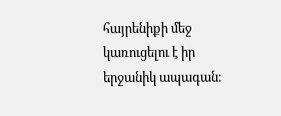հայրենիքի մեջ կառուցելու է իր երջանիկ ապագան։